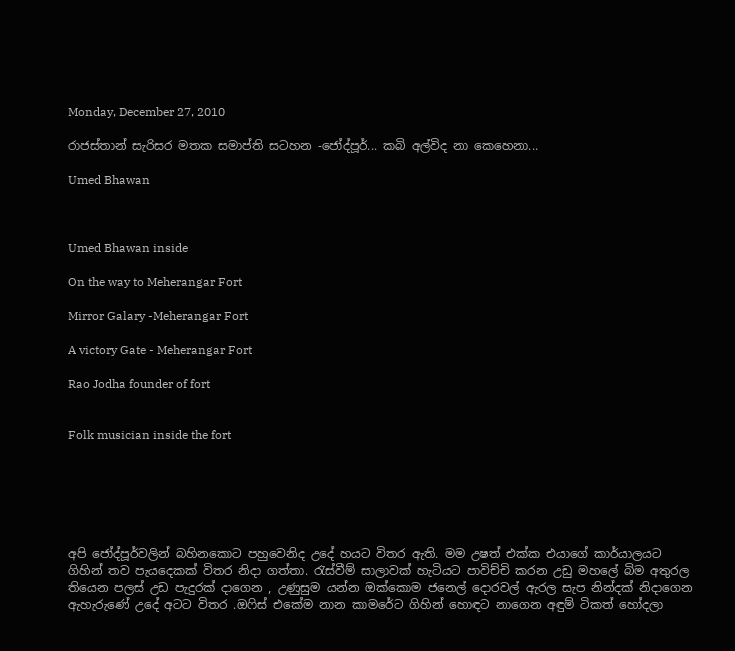Monday, December 27, 2010

රාජස්තාන් සැරිසර මතක සමාප්ති සටහන -ජෝද්පූර්... කබි අල්විද නා කෙහෙනා...

Umed Bhawan



Umed Bhawan inside

On the way to Meherangar Fort

Mirror Galary -Meherangar Fort

A victory Gate - Meherangar Fort

Rao Jodha founder of fort


Folk musician inside the fort






අපි ජෝද්පූර්වලින් බහිනකොට පහුවෙනිද උදේ හයට විතර ඇති. මම උෂත් එක්ක එයාගේ කාර්යාලයට ගිහින් තව පැයදෙකක් විතර නිදා ගත්තා. රැස්වීම් සාලාවක් හැටියට පාවිච්චි කරන උඩු මහලේ බිම අතුරල තියෙන පලස් උඩ පැදුරක් දාගෙන , උණුසුම යන්න ඔක්කොම ජනෙල් දොරවල් ඇරල සැප නින්දක් නිදාගෙන ඇහැරුණේ උදේ අටට විතර .ඔෆිස් එකේම නාන කාමරේට ගිහින් හොඳට නාගෙන අඳුම් ටිකත් හෝදලා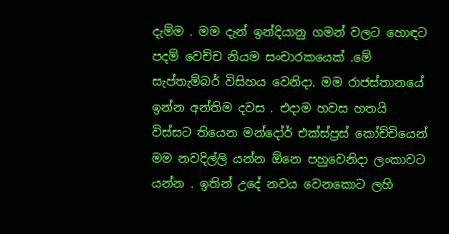දැම්ම . මම දැන් ඉන්දියානු ගමන් වලට හොඳට පදම් වෙච්ච නියම සංචාරකයෙක් .මේ සැප්තැම්බර් විසිහය වෙනිදා. මම රාජස්තානයේ ඉන්න අන්තිම දවස . එදාම හවස හතයි විස්සට තියෙන මන්දෝර් එක්ස්ප්‍රස් කෝච්චියෙන් මම නවදිල්ලි යන්න ඕනෙ පහුවෙනිදා ලංකාවට යන්න . ඉතින් උදේ නවය වෙනකොට ලහි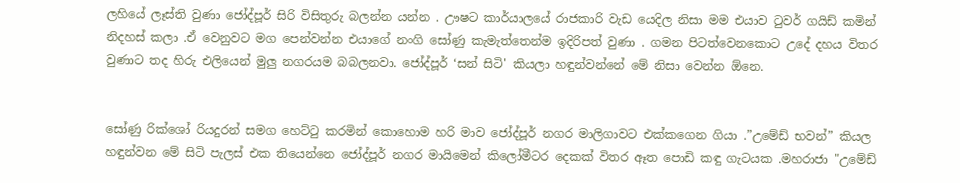ලහියේ ලෑස්ති වුණා ජෝද්පූර් සිරි විසිතුරු බලන්න යන්න . ඌෂට කාර්යාලයේ රාජකාරි වැඩ යෙදිල නිසා මම එයාව ටුවර් ගයිඩ් කමින් නිදහස් කලා .ඒ වෙනුවට මග පෙන්වන්න එයාගේ නංගි සෝණු කැමැත්තෙන්ම ඉදිරිපත් වුණා . ගමන පිටත්වෙනකොට උදේ දහය විතර වුණාට තද හිරු එලියෙන් මුලු නගරයම බබලනවා. ජෝද්පූර් ‘සන් සිටි' කියලා හඳුන්වන්නේ මේ නිසා වෙන්න ඕනෙ.


සෝණු රික්ශෝ රියදුරන් සමග හෙට්ටු කරමින් කොහොම හරි මාව ජෝද්පූර් නගර මාලිගාවට එක්කගෙන ගියා .”උමේඩ් භවන්” කියල හඳුන්වන මේ සිටි පැලස් එක තියෙන්නෙ ජෝද්පූර් නගර මායිමෙන් කිලෝමීටර දෙකක් විතර ඈත පොඩි කඳු ගැටයක .මහරාජා "උමේඩ්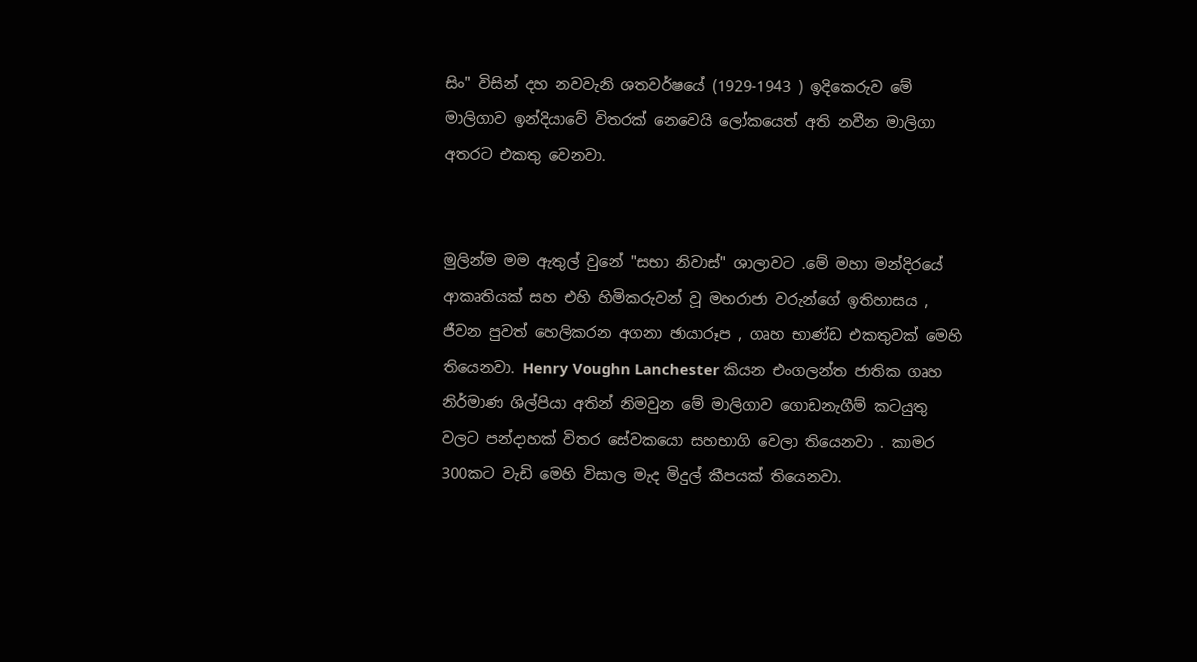සිං" විසින් දහ නවවැනි ශතවර්ෂයේ (1929-1943 ) ඉදිකෙරුව මේ මාලිගාව ඉන්දියාවේ විතරක් නෙවෙයි ලෝකයෙත් අති නවීන මාලිගා අතරට එකතු වෙනවා.


මුලින්ම මම ඇතුල් වුනේ "සභා නිවාස්" ශාලාවට .මේ මහා මන්දිරයේ ආකෘතියක් සහ එහි හිමිකරුවන් වූ මහරාජා වරුන්ගේ ඉතිහාසය , ජීවන පුවත් හෙලිකරන අගනා ඡායාරූප , ගෘහ භාණ්ඩ එකතුවක් මෙහි තියෙනවා. Henry Voughn Lanchester කියන එංගලන්ත ජාතික ගෘහ නිර්මාණ ශිල්පියා අතින් නිමවුන මේ මාලිගාව ගොඩනැගීම් කටයුතු වලට පන්දාහක් විතර සේවකයො සහභාගි වෙලා තියෙනවා . කාමර 300කට වැඩි මෙහි විසාල මැද මිදුල් කීපයක් තියෙනවා.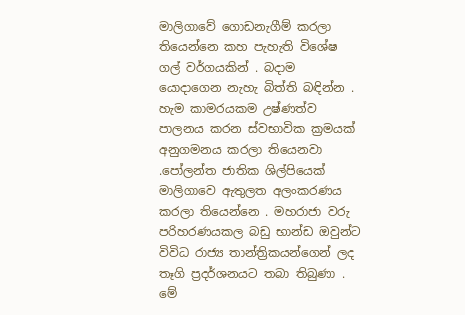මාලිගාවේ ගොඩනැගීම් කරලා තියෙන්නෙ කහ පැහැති විශේෂ ගල් වර්ගයකින් . බදාම යොදාගෙන නැහැ බිත්ති බඳින්න . හැම කාමරයකම උෂ්ණත්ව පාලනය කරන ස්වභාවික ක්‍රමයක් අනුගමනය කරලා තියෙනවා .පෝලන්ත ජාතික ශිල්පියෙක් මාලිගාවෙ ඇතුලත අලංකරණය කරලා තියෙන්නෙ . මහරාජා වරු පරිහරණයකල බඩු භාන්ඩ ඔවුන්ට විවිධ රාජ්‍ය තාන්ත්‍රිකයන්ගෙන් ලද තෑගි ප්‍රදර්ශනයට තබා තිබුණා . මේ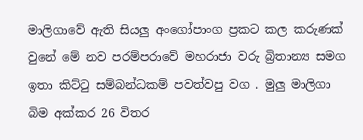මාලිගාවේ ඇති සියලු අංගෝපාංග ප්‍රකට කල කරුණක් වුනේ මේ නව පරම්පරාවේ මහරාජා වරු බ්‍රිතාන්‍ය සමග ඉතා කිට්ටු සම්බන්ධකම් පවත්වපු වග . මුලු මාලිගා බිම අක්කර 26 විතර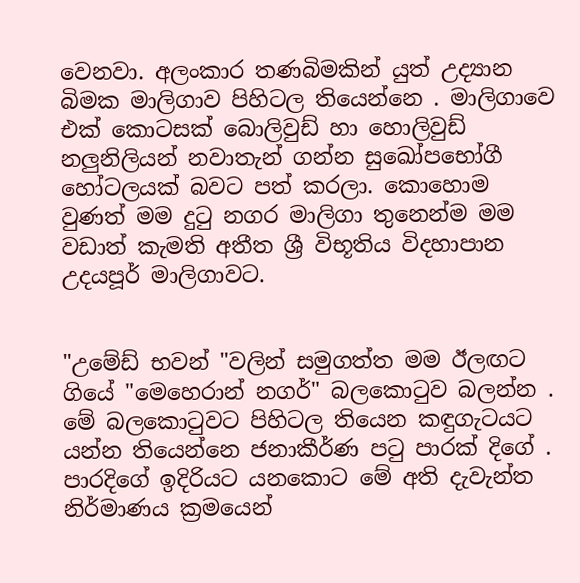වෙනවා. අලංකාර තණබිමකින් යුත් උද්‍යාන බිමක මාලිගාව පිහිටල තියෙන්නෙ . මාලිගාවෙ එක් කොටසක් බොලිවුඩ් හා හොලිවුඩ් නලුනිලියන් නවාතැන් ගන්න සුඛෝපභෝගී හෝටලයක් බවට පත් කරලා. කොහොම වුණත් මම දුටු නගර මාලිගා තුනෙන්ම මම වඩාත් කැමති අතීත ශ්‍රී විභූතිය විදහාපාන උදයපූර් මාලිගාවට.


"උමේඩ් භවන් "වලින් සමුගත්ත මම ඊලඟට ගියේ "මෙහෙරාන් නගර්" බලකොටුව බලන්න . මේ බලකොටුවට පිහිටල තියෙන කඳුගැටයට යන්න තියෙන්නෙ ජනාකීර්ණ පටු පාරක් දිගේ . පාරදිගේ ඉදිරියට යනකොට මේ අති දැවැන්ත නිර්මාණය ක්‍රමයෙන්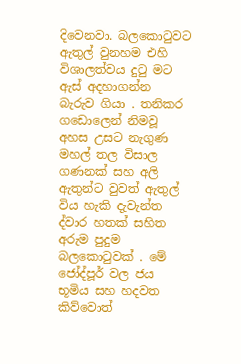දිවෙනවා. බලකොටුවට ඇතුල් වුනහම එහි විශාලත්වය දුටු මට ඇස් අදහාගන්න බැරුව ගියා . තනිකර ගඩොලෙන් නිමවූ අහස උසට නැගුණ මහල් තල විසාල ගණනක් සහ අලි ඇතුන්ට වුවත් ඇතුල් විය හැකි දැවැන්ත ද්වාර හතක් සහිත අරුම පුදුම බලකොටුවක් . මේ ජෝද්පූර් වල ජය භූමිය සහ හදවත කිව්වොත්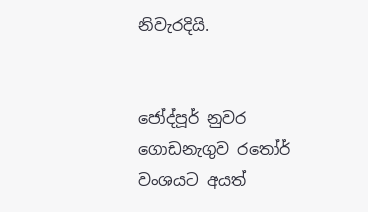නිවැරදියි.


ජෝද්පූර් නුවර ගොඩනැගුව රතෝර් වංශයට අයත්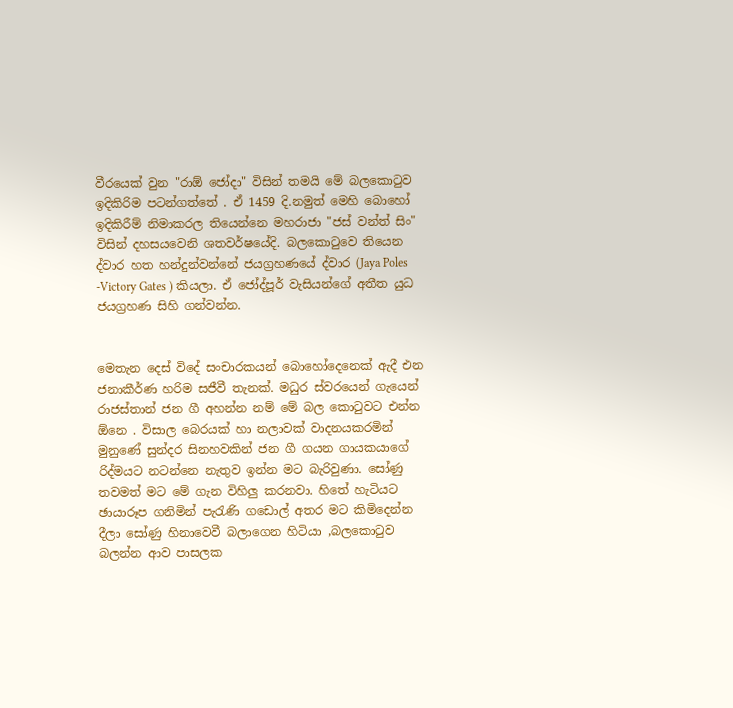වීරයෙක් වුන "රාඕ ජෝදා" විසින් තමයි මේ බලකොටුව ඉදිකිරිම පටන්ගත්තේ . ඒ 1459 දි.නමුත් මෙහි බොහෝ ඉදිකිරීම් නිමාකරල තියෙන්නෙ මහරාජා "ජස් වන්ත් සිං" විසින් දහසයවෙනි ශතවර්ෂයේදි. බලකොටුවෙ තියෙන ද්වාර හත හන්දුන්වන්නේ ජයග්‍රහණයේ ද්වාර (Jaya Poles -Victory Gates ) කියලා. ඒ ජෝද්පූර් වැසියන්ගේ අතීත යුධ ජයග්‍රහණ සිහි ගන්වන්න.


මෙතැන දෙස් විදේ සංචාරකයන් බොහෝදෙනෙක් ඇදී එන ජනාකීර්ණ හරිම සජීවී තැනක්. මධුර ස්වරයෙන් ගැයෙන් රාජස්තාන් ජන ගී අහන්න නම් මේ බල කොටුවට එන්න ඕනෙ . විසාල බෙරයක් හා නලාවක් වාදනයකරමින් මුනුණේ සුන්දර සිනහවකින් ජන ගී ගයන ගායකයාගේ රිද්මයට නටන්නෙ නැතුව ඉන්න මට බැරිවුණා. සෝණු තවමත් මට මේ ගැන විහිලු කරනවා. හිතේ හැටියට ඡායාරූප ගනිමින් පැරැණි ගඩොල් අතර මට කිමිදෙන්න දීලා සෝණු හිනාවෙවී බලාගෙන හිටියා ,බලකොටුව බලන්න ආව පාසලක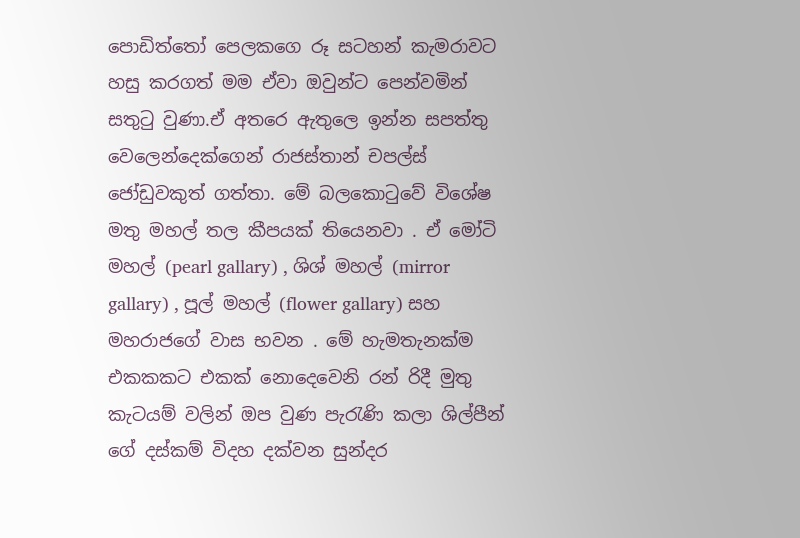පොඩිත්තෝ පෙලකගෙ රූ සටහන් කැමරාවට හසු කරගත් මම ඒවා ඔවුන්ට පෙන්වමින් සතුටු වුණා.ඒ අතරෙ ඇතුලෙ ඉන්න සපත්තු වෙලෙන්දෙක්ගෙන් රාජස්තාන් චපල්ස් ජෝඩුවකුත් ගත්තා. මේ බලකොටුවේ විශේෂ මතු මහල් තල කීපයක් තියෙනවා . ඒ මෝටි මහල් (pearl gallary) , ශිශ් මහල් (mirror gallary) , පූල් මහල් (flower gallary) සහ මහරාජගේ වාස භවන . මේ හැමතැනක්ම එකකකට එකක් නොදෙවෙනි රන් රිදී මුතු කැටයම් වලින් ඔප වුණ පැරැණි කලා ශිල්පීන් ගේ දස්කම් විදහ දක්වන සුන්දර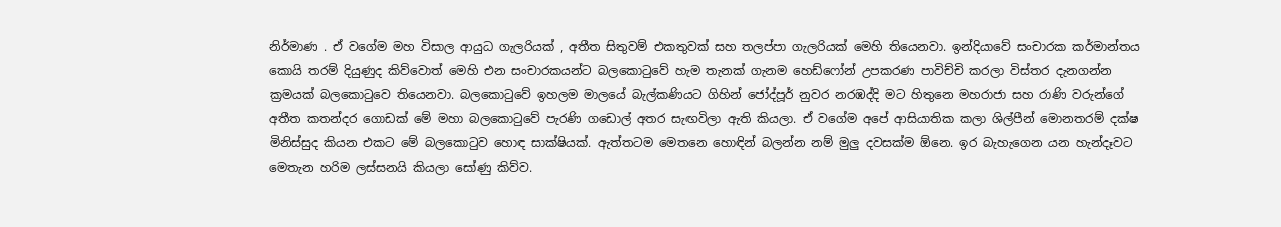නිර්මාණ . ඒ වගේම මහ විසාල ආයුධ ගැලරියක් , අතීත සිතුවම් එකතුවක් සහ තලප්පා ගැලරියක් මෙහි තියෙනවා. ඉන්දියාවේ සංචාරක කර්මාන්තය කොයි තරම් දියුණුද කිව්වොත් මෙහි එන සංචාරකයන්ට බලකොටුවේ හැම තැනක් ගැනම හෙඩ්ෆෝන් උපකරණ පාවිච්චි කරලා විස්තර දැනගන්න ක්‍රමයක් බලකොටුවෙ තියෙනවා. බලකොටුවේ ඉහලම මාලයේ බැල්කණියට ගිහින් ජෝද්පූර් නුවර නරඹද්දි මට හිතුනෙ මහරාජා සහ රාණි වරුන්ගේ අතීත කතන්දර ගොඩක් මේ මහා බලකොටුවේ පැරණි ගඩොල් අතර සැඟවිලා ඇති කියලා. ඒ වගේම අපේ ආසියාතික කලා ශිල්පීන් මොනතරම් දක්ෂ මිනිස්සුද කියන එකට මේ බලකොටුව හොඳ සාක්ෂියක්. ඇත්තටම මෙතනෙ හොඳින් බලන්න නම් මුලු දවසක්ම ඕනෙ. ඉර බැහැගෙන යන හැන්දෑවට මෙතැන හරිම ලස්සනයි කියලා සෝණු කිව්ව.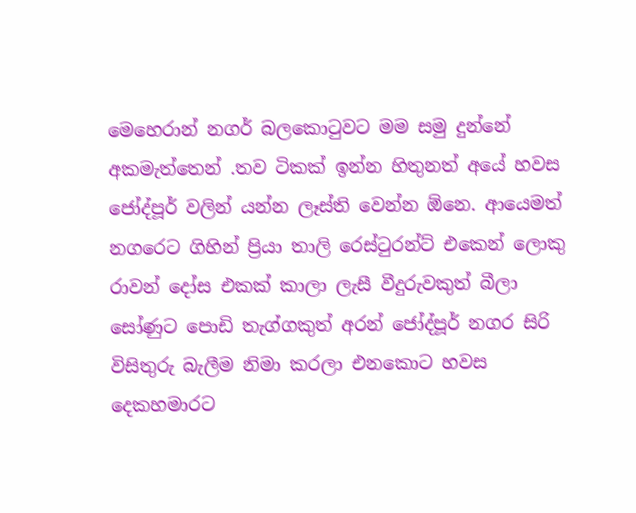මෙහෙරාන් නගර් බලකොටුවට මම සමු දුන්නේ අකමැත්තෙන් .තව ටිකක් ඉන්න හිතුනත් අයේ හවස ජෝද්පූර් වලින් යන්න ලෑස්ති වෙන්න ඕනෙ. ආයෙමත් නගරෙට ගිහින් ප්‍රියා තාලි රෙස්ටුරන්ට් එකෙන් ලොකු රාවන් දෝස එකක් කාලා ලැසී වීදුරුවකුත් බීලා සෝණුට පොඩි තැග්ගකුත් අරන් ජෝද්පූර් නගර සිරි විසිතුරු බැලීම නිමා කරලා එනකොට හවස දෙකහමාරට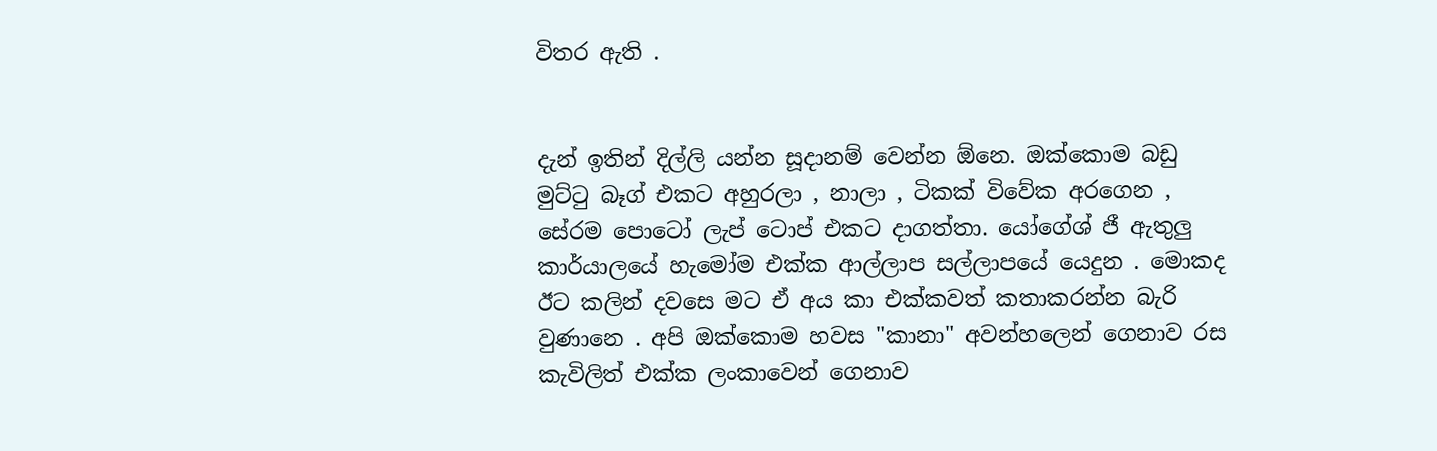විතර ඇති .


දැන් ඉතින් දිල්ලි යන්න සූදානම් වෙන්න ඕනෙ. ඔක්කොම බඩු මුට්ටු බෑග් එකට අහුරලා , නාලා , ටිකක් විවේක අරගෙන , සේරම පොටෝ ලැප් ටොප් එකට දාගත්තා. යෝගේශ් ජී ඇතුලු කාර්යාලයේ හැමෝම එක්ක ආල්ලාප සල්ලාපයේ යෙදුන . මොකද ඊට කලින් දවසෙ මට ඒ අය කා එක්කවත් කතාකරන්න බැරි වුණානෙ . අපි ඔක්කොම හවස "කානා" අවන්හලෙන් ගෙනාව රස කැවිලිත් එක්ක ලංකාවෙන් ගෙනාව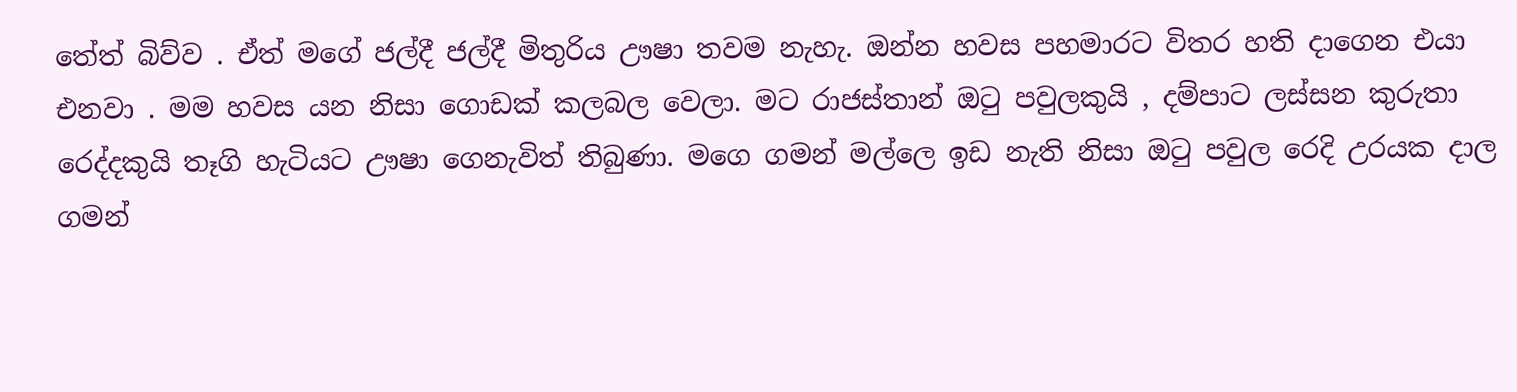තේත් බිව්ව . ඒත් මගේ ජල්දී ජල්දී මිතුරිය ඌෂා තවම නැහැ. ඔන්න හවස පහමාරට විතර හති දාගෙන එයා එනවා . මම හවස යන නිසා ගොඩක් කලබල වෙලා. මට රාජස්තාන් ඔටු පවුලකුයි , දම්පාට ලස්සන කුරුතා රෙද්දකුයි තෑගි හැටියට ඌෂා ගෙනැවිත් තිබුණා. මගෙ ගමන් මල්ලෙ ඉඩ නැති නිසා ඔටු පවුල රෙදි උරයක දාල ගමන්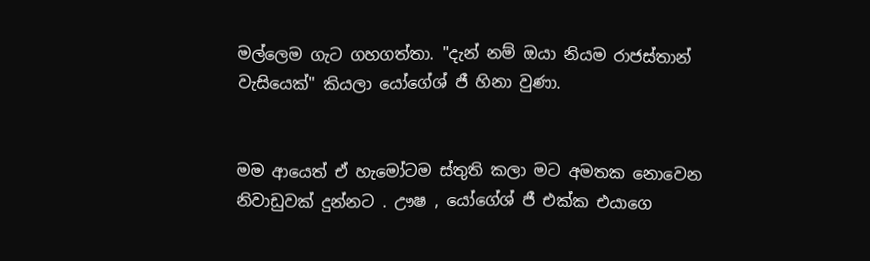මල්ලෙම ගැට ගහගත්තා. "දැන් නම් ඔයා නියම රාජස්තාන් වැසියෙක්" කියලා යෝගේශ් ජී හිනා වුණා.


මම ආයෙත් ඒ හැමෝටම ස්තුති කලා මට අමතක නොවෙන නිවාඩුවක් දුන්නට . ඌෂ , යෝගේශ් ජී එක්ක එයාගෙ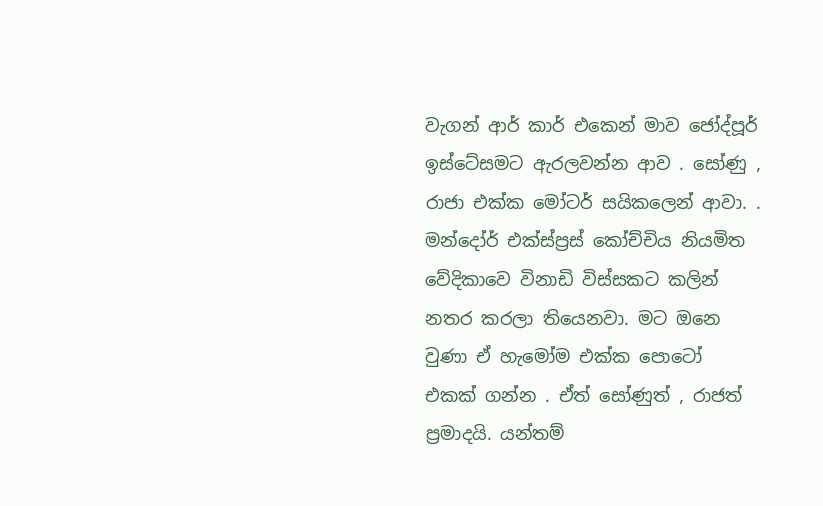වැගන් ආර් කාර් එකෙන් මාව ජෝද්පූර් ඉස්ටේසමට ඇරලවන්න ආව . සෝණු , රාජා එක්ක මෝටර් සයිකලෙන් ආවා. . මන්දෝර් එක්ස්ප්‍රස් කෝච්චිය නියමිත වේදිකාවෙ විනාඩි විස්සකට කලින් නතර කරලා තියෙනවා. මට ඔනෙ වුණා ඒ හැමෝම එක්ක පොටෝ එකක් ගන්න . ඒත් සෝණුත් , රාජත් ප්‍රමාදයි. යන්තම්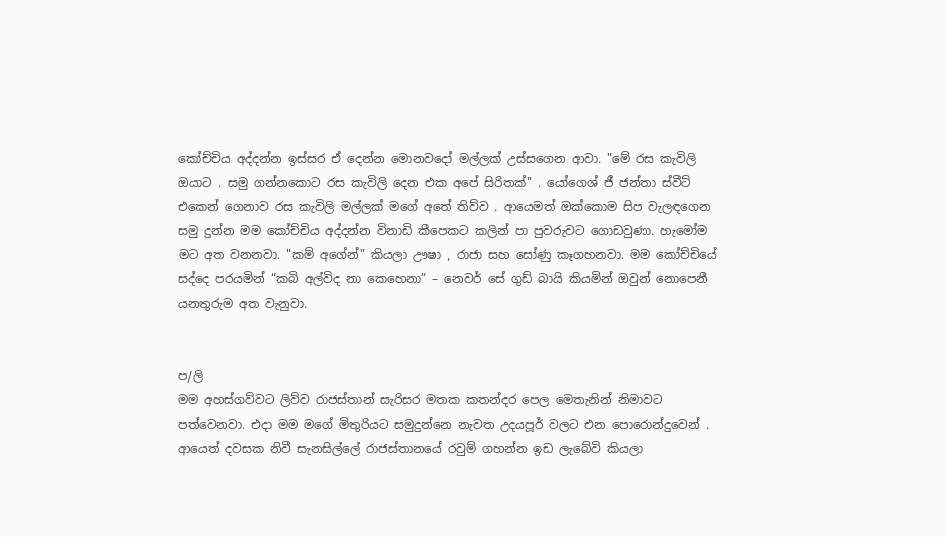කෝච්චිය අද්දන්න ඉස්සර ඒ දෙන්න මොනවදෝ මල්ලක් උස්සගෙන ආවා. "මේ රස කැවිලි ඔයාට . සමු ගන්නකොට රස කැවිලි දෙන එක අපේ සිරිතක්" . යෝගෙශ් ජී ජන්තා ස්වීට් එකෙන් ගෙනාව රස කැවිලි මල්ලක් මගේ අතේ තිව්ව . ආයෙමත් ඔක්කොම සිප වැලඳගෙන සමු දුන්න මම කෝච්චිය අද්දන්න විනාඩි කීපෙකට කලින් පා පුවරුවට ගොඩවුණා. හැමෝම මට අත වනනවා. "කම් අගේන්" කියලා ඌෂා , රාජා සහ සෝණු කෑගහනවා. මම කෝච්චියේ සද්දෙ පරයමින් “කබි අල්විද නා කෙහෙනා” – නෙවර් සේ ගුඩ් බායි කියමින් ඔවුන් නොපෙනී යනතුරුම අත වැනුවා.


ප/ලි
මම අහස්ගව්වට ලිව්ව රාජස්තාන් සැරිසර මතක කතන්දර පෙල මෙතැනින් නිමාවට පත්වෙනවා. එදා මම මගේ මිතුරියට සමුදුන්නෙ නැවත උදයපූර් වලට එන පොරොන්දුවෙන් . ආයෙත් දවසක නිවී සැනසිල්ලේ රාජස්තානයේ රවුම් ගහන්න ඉඩ ලැබේවි කියලා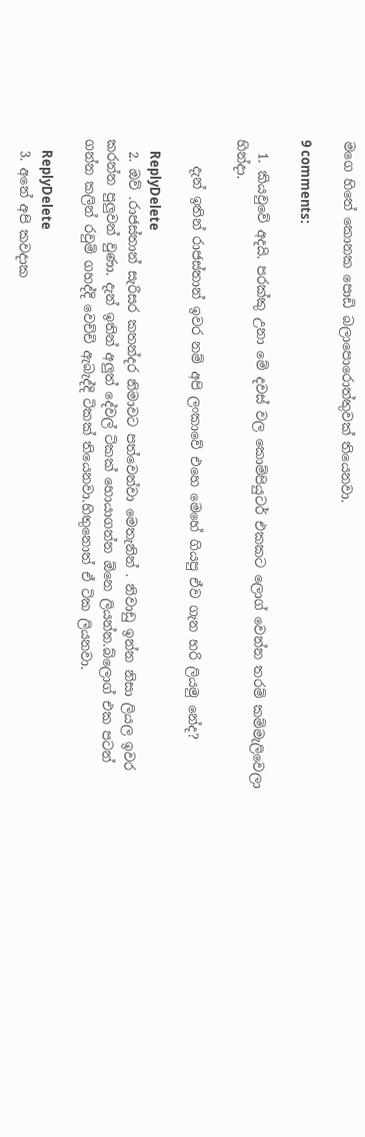මගෙ හිතේ කොනක පොඩි බලාපොරොත්තුවක් තියෙනවා.

9 comments:

  1. කියවුවේ අදයි. පරක්කු උනා මේ දවස් වල කොම්පියුටර් එකකට ලොග් වෙන්න තරම් කම්මැලිවෙලා හින්දා.

    දැන් ඉතින් රාජස්තාන් ඉවර නම් අපි ලංකාවේ එහෙ මෙහේ ගියපු ඒව ගැන හරි ලියමු නේද?

    ReplyDelete
  2. ඔව් .රාජස්තාන් සැරිසර කතන්දර නිමාවට පත්වෙන්වා මෙතැනින් . නිවාඩු ඉන්න නිසා ලියල ඉවර කරන්න පුලුවන් වුණා. දැන් ඉතින් අලුත් දේවල් ටිකක් හොයාගන්න ඕනෙ ලියන්න.බ්ලොග් එක පටන් ගන්න කලින් රවුම් ගහද්දි වෙච්චි ඇබැද්දි ටිකක් තියෙනවා.හිතුනොත් ඒ ටික ලියනවා.

    ReplyDelete
  3. අනේ අපි කවදාක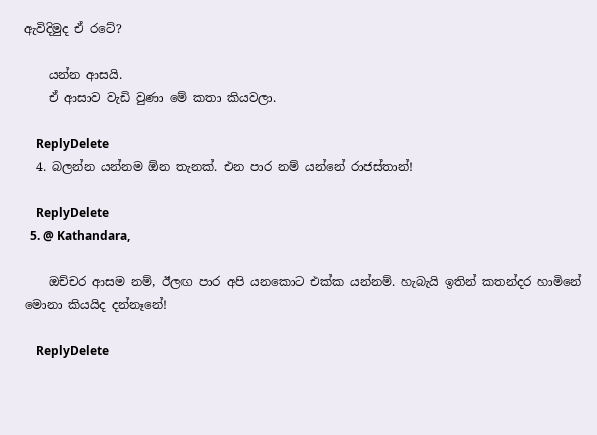ඇවිදිමුද ඒ රටේ?

    යන්න ආසයි.
    ඒ ආසාව වැඩි වුණා මේ කතා කියවලා.

    ReplyDelete
  4. බලන්න යන්නම ඕන තැනක්. එන පාර නම් යන්නේ රාජස්තාන්!

    ReplyDelete
  5. @ Kathandara,

    ඔච්චර ආසම නම්, ඊලඟ පාර අපි යනකොට එක්ක යන්නම්. හැබැයි ඉතින් කතන්දර හාමිනේ මොනා කියයිද දන්නෑනේ!

    ReplyDelete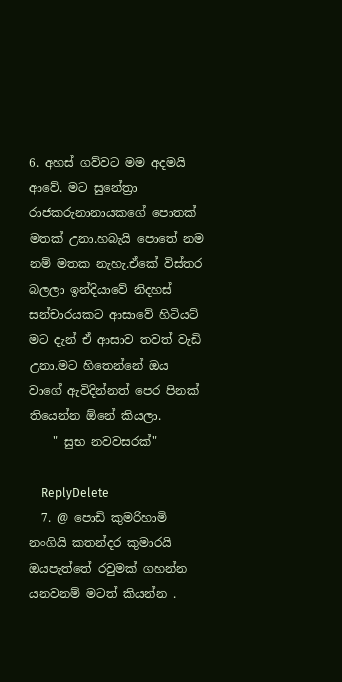6. අහස් ගව්වට මම අදමයි ආවේ. මට සුනේත්‍රා රාජකරුනානායකගේ පොතක් මතක් උනා.හබැයි පොතේ නම නම් මතක නැහැ.ඒකේ විස්තර බලලා ඉන්දියාවේ නිදහස් සන්චාරයකට ආසාවේ හිටියට් මට දැන් ඒ ආසාව තවත් වැඩි උනා.මට හිතෙන්නේ ඔය වාගේ ඇවිදින්නත් පෙර පිනක් තියෙන්න ඕනේ කියලා.
    " සුභ නවවසරක්"

    ReplyDelete
  7. @ පොඩි කුමරිහාමි නංගියි කතන්දර කුමාරයි ඔයපැත්තේ රවුමක් ගහන්න යනවනම් මටත් කියන්න .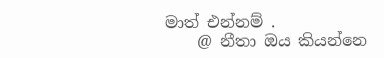මාත් එන්නම් .
    @ නීතා ඔය කියන්නෙ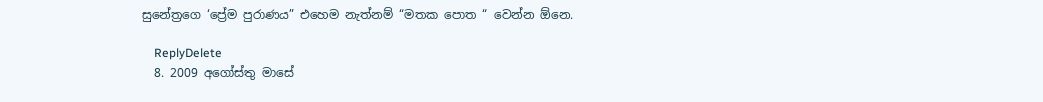සුනේත්‍රගෙ ‘ප්‍රේම පුරාණය” එහෙම නැත්නම් “මතක පොත “ වෙන්න ඕනෙ.

    ReplyDelete
  8. 2009 අගෝස්තු මාසේ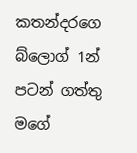කතන්දරගෙ බ්ලොග් 1න් පටන් ගත්තු මගේ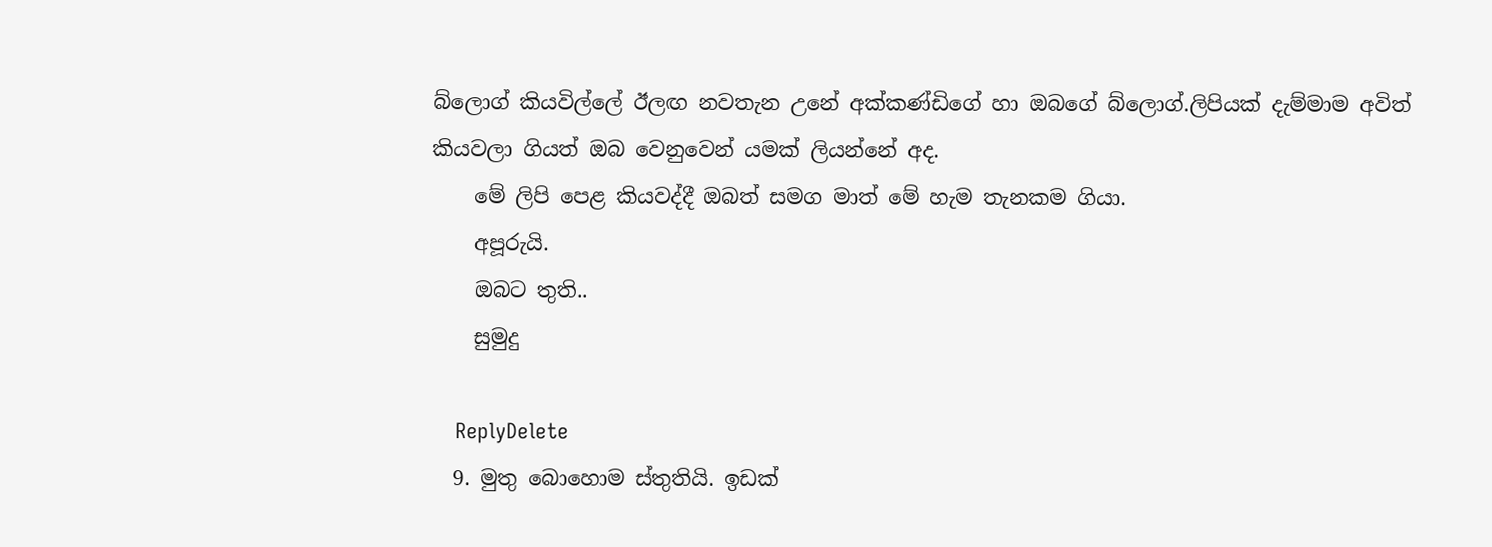බ්ලොග් කියවිල්ලේ ඊලඟ නවතැන උනේ අක්කණ්ඩිගේ හා ඔබගේ බ්ලොග්.ලිපියක් දැම්මාම අවිත් කියවලා ගියත් ඔබ වෙනුවෙන් යමක් ලියන්නේ අද.
    මේ ලිපි පෙළ කියවද්දී ඔබත් සමග මාත් මේ හැම තැනකම ගියා.
    අපූරුයි.
    ඔබට තුති..
    සුමුදු

    ReplyDelete
  9. මුතු බොහොම ස්තුතියි. ඉඩක්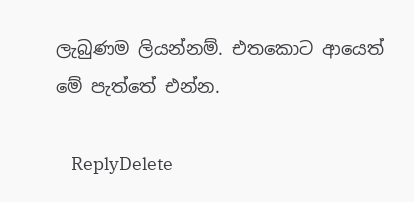ලැබුණම ලියන්නම්. එතකොට ආයෙත් මේ පැත්තේ එන්න.

    ReplyDelete